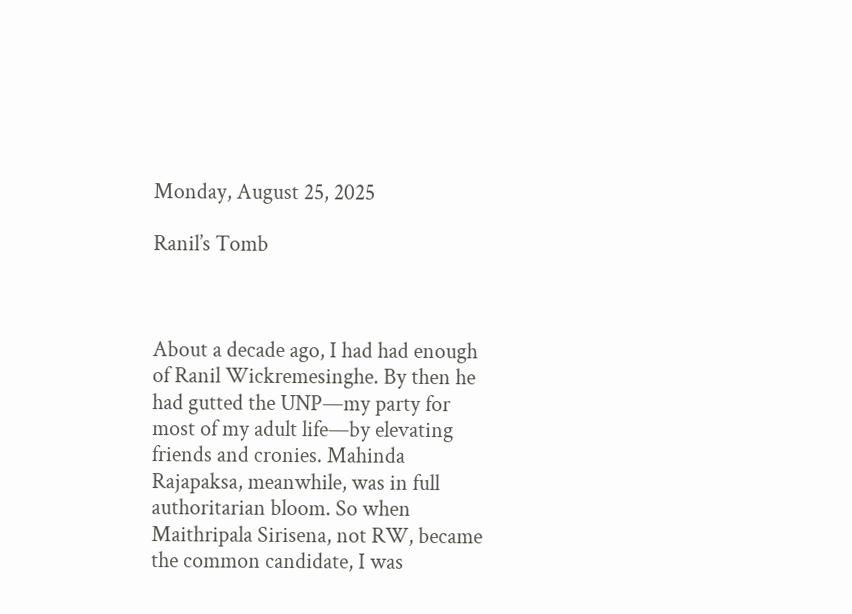Monday, August 25, 2025

Ranil’s Tomb



About a decade ago, I had had enough of Ranil Wickremesinghe. By then he had gutted the UNP—my party for most of my adult life—by elevating friends and cronies. Mahinda Rajapaksa, meanwhile, was in full authoritarian bloom. So when Maithripala Sirisena, not RW, became the common candidate, I was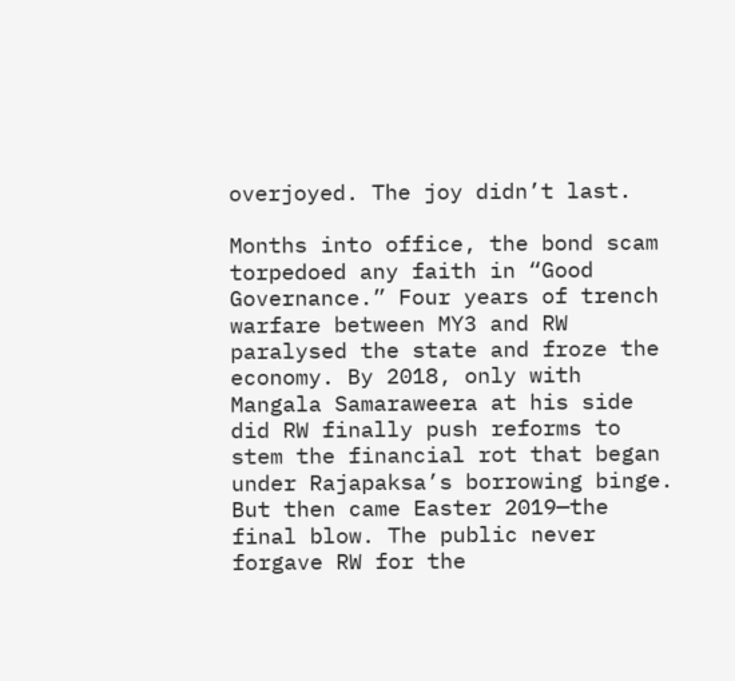overjoyed. The joy didn’t last.

Months into office, the bond scam torpedoed any faith in “Good Governance.” Four years of trench warfare between MY3 and RW paralysed the state and froze the economy. By 2018, only with Mangala Samaraweera at his side did RW finally push reforms to stem the financial rot that began under Rajapaksa’s borrowing binge. But then came Easter 2019—the final blow. The public never forgave RW for the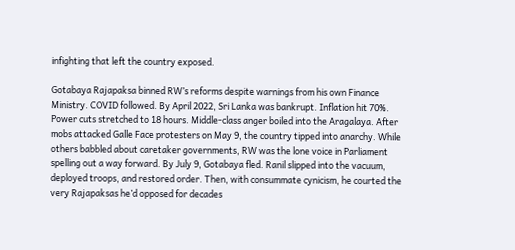infighting that left the country exposed.

Gotabaya Rajapaksa binned RW’s reforms despite warnings from his own Finance Ministry. COVID followed. By April 2022, Sri Lanka was bankrupt. Inflation hit 70%. Power cuts stretched to 18 hours. Middle-class anger boiled into the Aragalaya. After mobs attacked Galle Face protesters on May 9, the country tipped into anarchy. While others babbled about caretaker governments, RW was the lone voice in Parliament spelling out a way forward. By July 9, Gotabaya fled. Ranil slipped into the vacuum, deployed troops, and restored order. Then, with consummate cynicism, he courted the very Rajapaksas he’d opposed for decades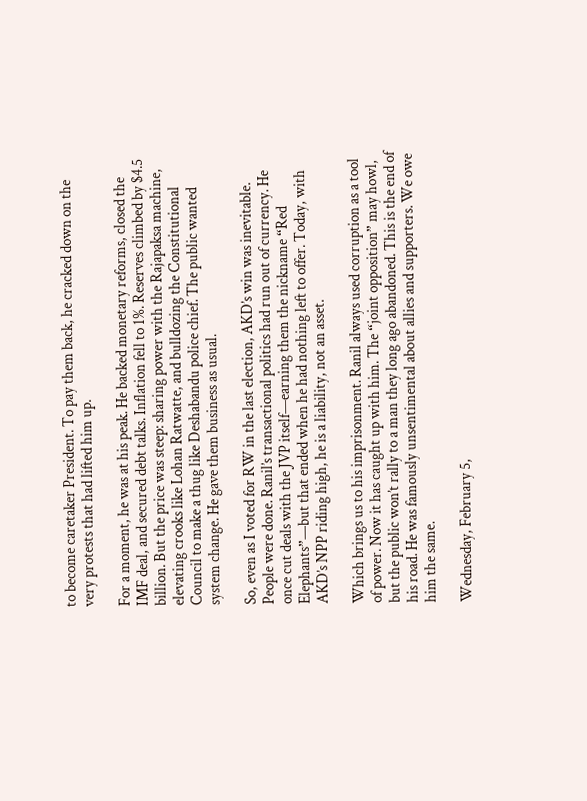to become caretaker President. To pay them back, he cracked down on the very protests that had lifted him up.

For a moment, he was at his peak. He backed monetary reforms, closed the IMF deal, and secured debt talks. Inflation fell to 1%. Reserves climbed by $4.5 billion. But the price was steep: sharing power with the Rajapaksa machine, elevating crooks like Lohan Ratwatte, and bulldozing the Constitutional Council to make a thug like Deshabandu police chief. The public wanted system change. He gave them business as usual.

So, even as I voted for RW in the last election, AKD’s win was inevitable. People were done. Ranil’s transactional politics had run out of currency. He once cut deals with the JVP itself—earning them the nickname “Red Elephants”—but that ended when he had nothing left to offer. Today, with AKD’s NPP riding high, he is a liability, not an asset.

Which brings us to his imprisonment. Ranil always used corruption as a tool of power. Now it has caught up with him. The “joint opposition” may howl, but the public won’t rally to a man they long ago abandoned. This is the end of his road. He was famously unsentimental about allies and supporters. We owe him the same.

Wednesday, February 5,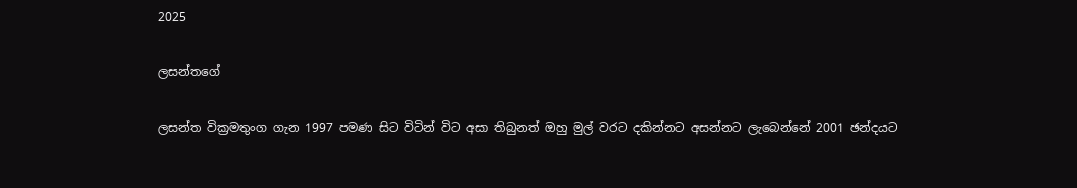2025

ලසන්තගේ

ලසන්ත වික්‍රමතුංග ගැන 1997 පමණ සිට විටින් විට අසා තිබුනත් ඔහු මුල් වරට දකින්නට අසන්නට ලැබෙන්නේ 2001 ඡන්දයට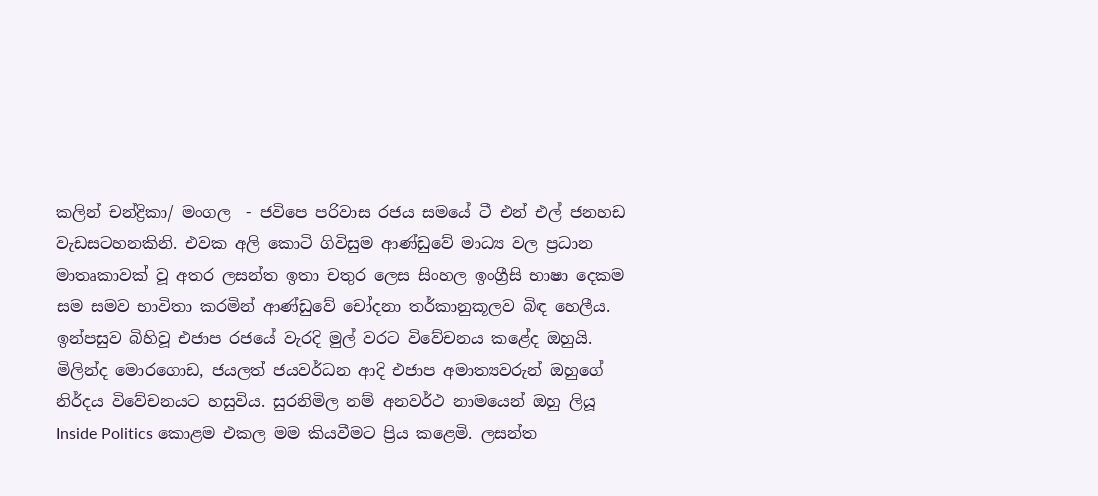කලින් චන්ද්‍රිකා/ මංගල  - ජවිපෙ පරිවාස රජය සමයේ ටී එන් එල් ජනහඩ වැඩසටහනකිනි. එවක අලි කොටි ගිවිසුම ආණ්ඩුවේ මාධ්‍ය වල ප්‍රධාන මාතෘකාවක් වූ අතර ලසන්ත ඉතා චතුර ලෙස සිංහල ඉංග්‍රීසි භාෂා දෙකම සම සමව භාවිතා කරමින් ආණ්ඩුවේ චෝදනා තර්කානුකූලව බිඳ හෙලීය. ඉන්පසුව බිහිවූ එජාප රජයේ වැරදි මුල් වරට විවේචනය කළේද ඔහුයි. මිලින්ද මොරගොඩ, ජයලත් ජයවර්ධන ආදි එජාප අමාත්‍යවරුන් ඔහුගේ නිර්දය විවේචනයට හසුවිය. සුරනිමිල නම් අනවර්ථ නාමයෙන් ඔහු ලියූ Inside Politics කොළම එකල මම කියවීමට ප්‍රිය කළෙමි. ලසන්ත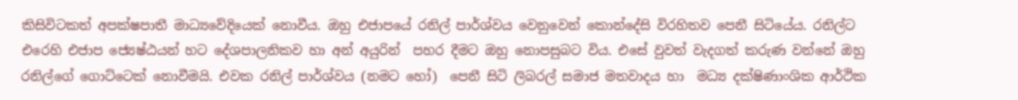කිසිවිටකත් අපක්ෂපාතී මාධ්‍යවේදියෙක් නොවීය. ඔහු එජාපයේ රනිල් පාර්ශ්වය වෙනුවෙන් කොන්දේසි විරහිතව පෙනී සිටියේය. රනිල්ට එරෙහි එජාප ජ්‍යෙෂ්ඨයන් හට දේශපාලනිකව හා අන් අයුරින්  පහර දීමට ඔහු නොපසුබට විය. එසේ වුවත් වැදගත් කරුණ වන්නේ ඔහු රනිල්ගේ ගොට්ටෙක් නොවීමයි. එවක රනිල් පාර්ශ්වය (නමට හෝ)  පෙනී සිටි ලිබරල් සමාජ මතවාදය හා  මධ්‍ය දක්ෂිණාංශික ආර්ථික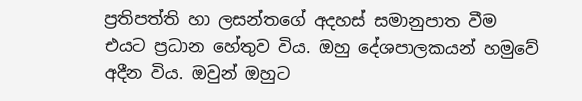ප්‍රතිපත්ති හා ලසන්තගේ අදහස් සමානුපාත වීම එයට ප්‍රධාන හේතුව විය. ඔහු දේශපාලකයන් හමුවේ අදීන විය. ඔවුන් ඔහුට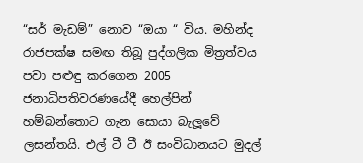“සර් මැඩම්” නොව “ඔයා “ විය. මහින්ද රාජපක්ෂ සමඟ තිබූ පුද්ගලික මිත්‍රත්වය පවා පළුඳු කරගෙන 2005 ජනාධිපතිවරණයේදී හෙල්පින් හම්බන්තොට ගැන සොයා බැලූවේ ලසන්තයි. එල් ටී ටී ඊ සංවිධානයට මුදල්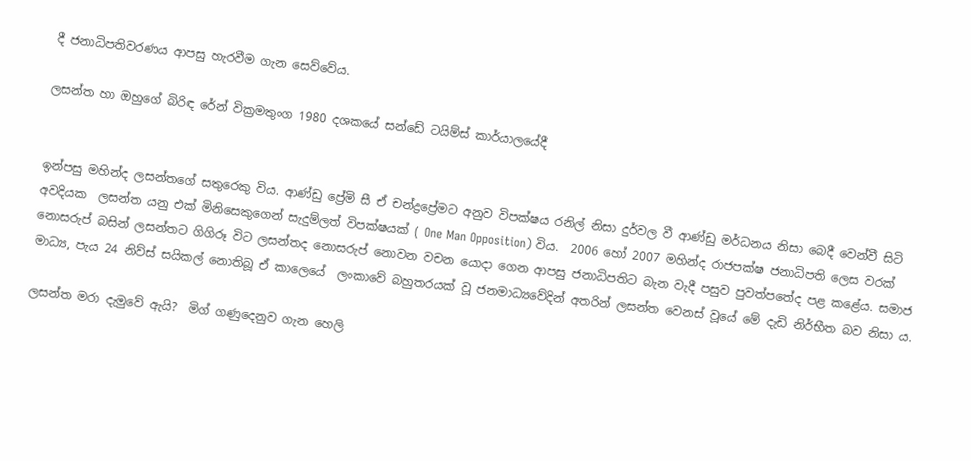දී ජනාධිපතිවරණය ආපසු හැරවීම ගැන සෙව්වේය.

ලසන්ත හා ඔහුගේ බිරිඳ රේන් වික්‍රමතුංග 1980 දශකයේ සන්ඩේ ටයිම්ස් කාර්යාලයේදී


ඉන්පසු මහින්ද ලසන්තගේ සතුරෙකු විය. ආණ්ඩු ප්‍රේමි සී ඒ චන්ද්‍රප්‍රේමට අනුව විපක්ෂය රනිල් නිසා දුර්වල වී ආණ්ඩු මර්ධනය නිසා බෙදී වෙන්වී සිටි අවදියක  ලසන්ත යනු එක් මිනිසෙකුගෙන් සැදුම්ලත් විපක්ෂයක් ( One Man Opposition) විය.  2006 හෝ 2007 මහින්ද රාජපක්ෂ ජනාධිපති ලෙස වරක් නොසරුප් බසින් ලසන්තට ගිගිරූ විට ලසන්තද නොසරුප් නොවන වචන යොදා ගෙන ආපසු ජනාධිපතිට බැන වැදී පසුව පුවත්පතේද පළ කළේය. සමාජ මාධ්‍ය, පැය 24 නිව්ස් සයිකල් නොතිබූ ඒ කාලෙයේ  ලංකාවේ බහුතරයක් වූ ජනමාධ්‍යවේදින් අතරින් ලසන්ත වෙනස් වූ‍යේ මේ දැඩි නිර්භීත බව නිසා ය.

ලසන්ත මරා දැමුවේ ඇයි?  මිග් ගණුදෙනුව ගැන හෙලි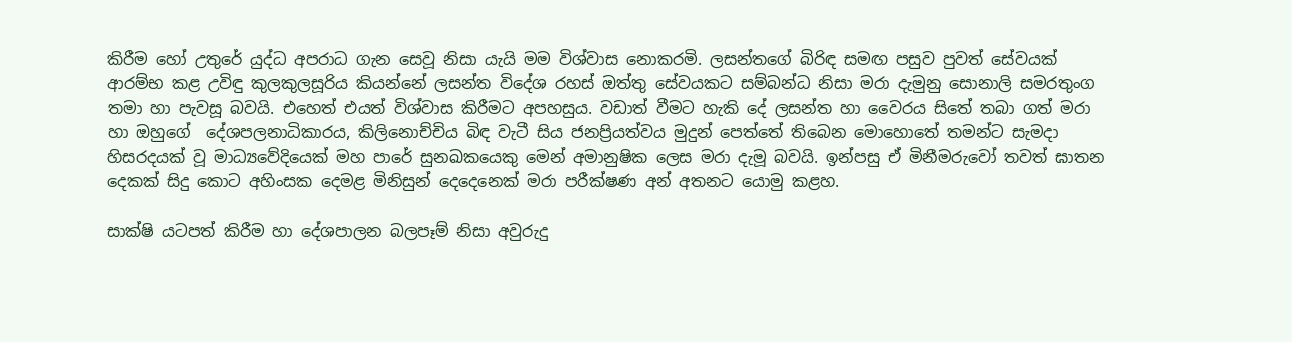කිරීම හෝ උතුරේ යුද්ධ අපරාධ ගැන සෙවූ නිසා යැයි මම විශ්වාස නොකරමි. ලසන්තගේ බිරිඳ සමඟ පසුව පුවත් සේවයක් ආරම්භ කළ උවිඳු කුලකුලසූරිය කියන්නේ ලසන්ත විදේශ රහස් ඔත්තු සේවයකට සම්බන්ධ නිසා මරා දැමුනු සොනාලි සමරතුංග තමා හා පැවසූ බවයි. එහෙත් එයත් විශ්වාස කිරීමට අපහසුය. වඩාත් වීමට හැකි දේ ලසන්ත හා වෛරය සිතේ තබා ගත් මරා හා ඔහු‍ගේ  දේශපලනාධිකාරය, කිලිනොච්චිය බිඳ වැටී සිය ජනප්‍රියත්වය මුදුන් පෙත්තේ තිබෙන මොහොතේ තමන්ට සැමදා හිසරදයක් වූ මාධ්‍යවේදියෙක් මහ පාරේ සුනඛකයෙකු මෙන් අමානුෂික ලෙස මරා දැමූ බවයි. ඉන්පසු ඒ මිනීමරුවෝ තවත් ඝාතන දෙකක් සිදු කොට අහිංසක දෙමළ මිනිසුන් දෙදෙනෙක් මරා පරීක්ෂණ අන් අතනට යොමු කළහ.

සාක්ෂි යටපත් කිරීම හා දේශපාලන බලපෑම් නිසා අවුරුදු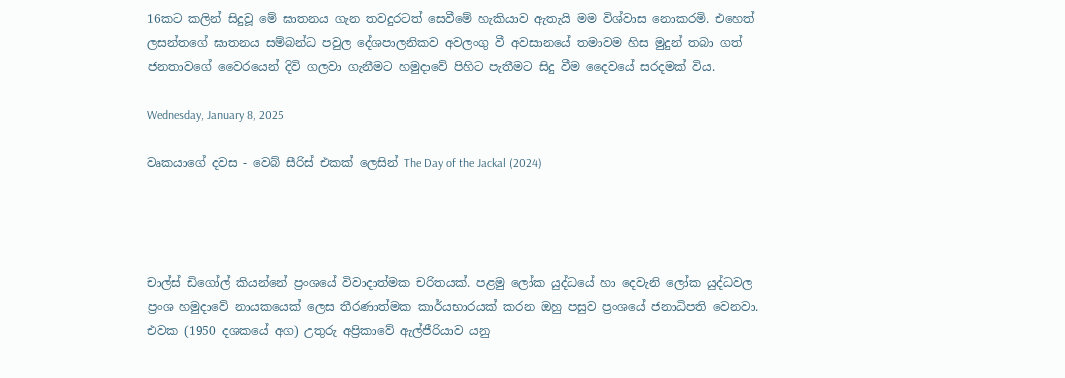16කට කලින් සිදුවූ මේ ඝාතනය ගැන තවදුරටත් සෙවීමේ හැකියාව ඇතැයි මම විශ්වාස නොකරමි. එහෙත් ලසන්තගේ ඝාතනය සම්බන්ධ පවුල දේශපාලනිකව අවලංගු වී අවසානයේ තමාවම හිස මුදුන් තබා ගත් ජනතාවගේ වෛරයෙන් දිවි ගලවා ගැනීමට හමුදාවේ පිහිට පැතීමට සිදු වීම දෛවයේ සරදමක් විය.

Wednesday, January 8, 2025

වෘකයාගේ දවස - වෙබ් සීරිස් එකක් ලෙසින් The Day of the Jackal (2024)




චාල්ස් ඩිගෝල් කියන්නේ ප්‍රංශයේ විවාදාත්මක චරිතයක්. පළමු ලෝක යුද්ධයේ හා දෙවැනි ලෝක යුද්ධවල ප්‍රංශ හමුදාවේ නායකයෙක් ලෙස තීරණාත්මක කාර්යභාරයක් කරන ඔහු පසුව ප්‍රංශයේ ජනාධිපති වෙනවා. එවක (1950 දශකයේ අග) උතුරු අප්‍රිකාවේ ඇල්ජීරියාව යනු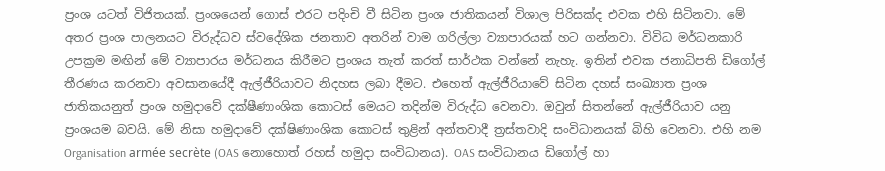ප්‍රංශ යටත් විජිතයක්. ප්‍රංශයෙන් ගොස් එරට පදිංචි වී සිටින ප්‍රංශ ජාතිකයන් විශාල පිරිසක්ද එවක එහි සිටිනවා. මේ අතර ප්‍රංශ පාලනයට විරුද්ධව ස්වදේශික ජනතාව අතරින් වාම ගරිල්ලා ව්‍යාපාරයක් හට ගන්නවා. විවිධ මර්ධනකාරි උපක්‍රම මඟින් මේ ව්‍යාපාරය මර්ධනය කිරීමට ප්‍රංශය තැත් කරත් සාර්ථක වන්නේ නැහැ. ඉතින් එවක ජනාධිපති ඩිගෝල් තීරණය කරනවා අවසානයේදී ඇල්ජීරියාවට නිදහස ලබා දීමට. එහෙත් ඇල්ජීරියාවේ සිටින දහස් සංඛ්‍යාත ප්‍රංශ ජාතිකයනුත් ප්‍රංශ හමුදාවේ දක්ෂීණාංශික කොටස් මෙයට තදින්ම විරුද්ධ වෙනවා. ඔවුන් සිතන්නේ ඇල්ජීරියාව යනු ප්‍රංශයම බවයි. මේ නිසා හමුදාවේ දක්ෂිණාංශික කොටස් තුළින් අන්තවාදී ත්‍රස්තවාදි සංවිධානයක් බිහි වෙනවා. එහි නම Organisation armée secrète (OAS නොහොත් රහස් හමුදා සංවිධානය). OAS සංවිධානය ඩිගෝල් හා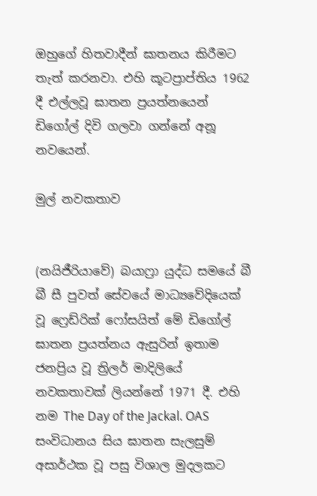ඔහුගේ හිතවාදීන් ඝාතනය කිරීමට තැත් කරනවා. එහි කූටප්‍රාප්තිය 1962 දී එල්ලවූ ඝාතන ප්‍රයත්නයෙන් ඩිගෝල් දිවි ගලවා ගන්නේ අනූ නවයෙන්.

මුල් නවකතාව


(නයිජීරියාවේ) බයාෆ්‍රා යුද්ධ සමයේ බී බී සී පුවත් සේවයේ මාධ්‍යවේදියෙක් වූ ෆ්‍රෙඩ්රික් ෆෝසයිත් මේ ඩිගෝල් ඝාතන ප්‍රයත්නය ඇසුරින් ඉතාම ජනප්‍රිය වූ ත්‍රිලර් මාදිලියේ නවකතාවක් ලියන්නේ 1971 දී. එහි නම The Day of the Jackal. OAS සංවිධානය සිය ඝාතන සැලසුම් අසාර්ථක වූ පසු විශාල මුදලකට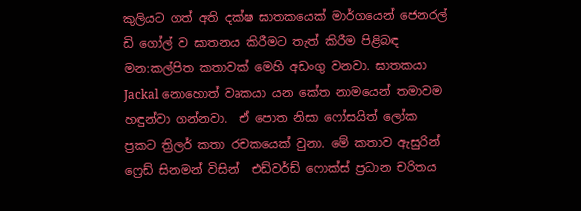කුලියට ගත් අති දක්ෂ ඝාතකයෙක් මාර්ගයෙන් ජෙනරල් ඩි ගෝල් ව ඝාතනය කිරීමට තැත් කිරීම පිළිබඳ මන:කල්පිත කතාවක් මෙහි අඩංගු වනවා. ඝාතකයා Jackal නොහොත් වෘකයා යන කේත නාමයෙන් තමාවම හඳුන්වා ගන්නවා.  ඒ පොත නිසා ෆෝසයිත් ලෝක ප්‍රකට ත්‍රිලර් කතා රචකයෙක් වුනා. මේ කතාව ඇසුරින් ෆ්‍රෙඩ් සිනමන් විසින්  එඩ්වර්ඩ් ෆොක්ස් ප්‍රධාන චරිතය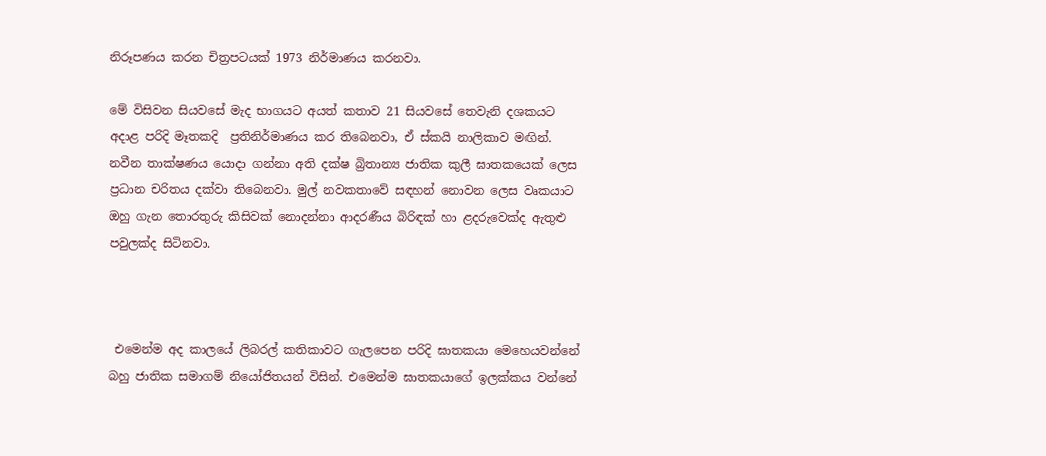නිරූපණය කරන චිත්‍රපටයක් 1973 නිර්මාණය කරනවා.

මේ විසිවන සියවසේ මැද භාගයට අයත් කතාව 21 සියවසේ තෙවැනි දශකයට අදාළ පරිදි මෑතකදි  ප්‍රතිනිර්මාණය කර තිබෙනවා, ඒ ස්කයි නාලිකාව මඟින්. නවීන තාක්ෂණය යොදා ගන්නා අති දක්ෂ බ්‍රිතාන්‍ය ජාතික කුලී ඝාතකයෙක් ලෙස ප්‍රධාන චරිතය දක්වා තිබෙනවා. මුල් නවකතාවේ සඳහන් නොවන ලෙස වෘකයාට ඔහු ගැන තොරතුරු කිසිවක් නොදන්නා ආදරණීය බිරිඳක් හා ළදරුවෙක්ද ඇතුළු පවුලක්ද සිටිනවා.



 එමෙන්ම අද කාලයේ ලිබරල් කතිකාවට ගැලපෙන පරිදි ඝාතකයා මෙහෙයවන්නේ බහු ජාතික සමාගම් නියෝජිතයන් විසින්. එමෙන්ම ඝාතකයාගේ ඉලක්කය වන්නේ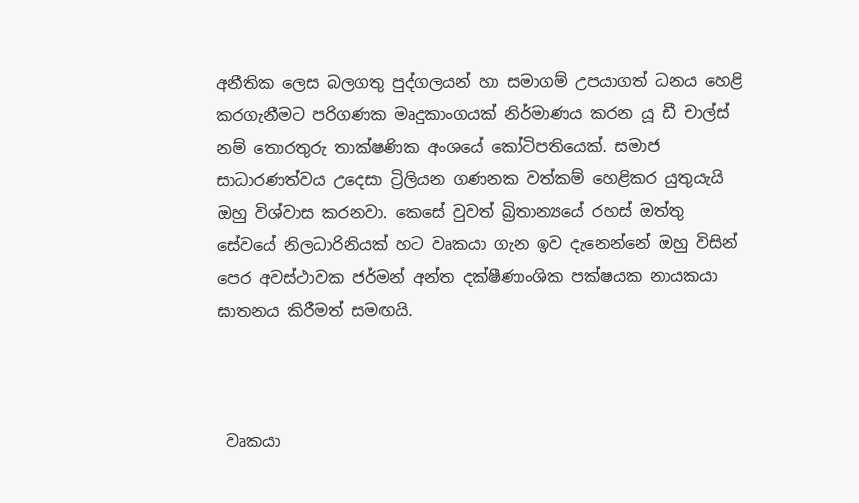අනීතික ලෙස බලගතු පුද්ගලයන් හා සමාගම් උපයාගත් ධනය හෙළි කරගැනීමට පරිගණක මෘදුකාංගයක් නිර්මාණය කරන යූ ඩී චාල්ස් නම් තොරතුරු තාක්ෂණික අංශයේ කෝටිපතියෙක්. සමාජ සාධාරණත්වය උදෙසා ට්‍රිලියන ගණනක වත්කම් හෙළිකර යුතුයැයි ඔහු විශ්වාස කරනවා. කෙසේ වුවත් බ්‍රිතාන්‍යයේ රහස් ඔත්තු සේවයේ නිලධාරිනියක් හට වෘකයා ගැන ඉව දැනෙන්නේ ඔහු විසින් පෙර අවස්ථාවක ජර්මන් අන්ත දක්ෂීණාංශික පක්ෂයක නායකයා ඝාතනය කිරීමත් සමඟයි.



 වෘකයා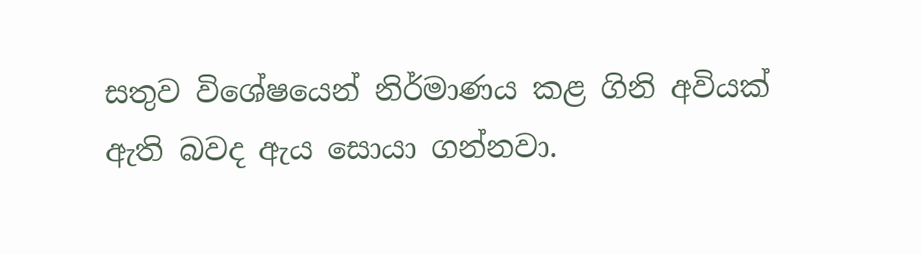සතුව විශේෂයෙන් නිර්මාණය කළ ගිනි අවියක් ඇති බවද ඇය සොයා ගන්නවා.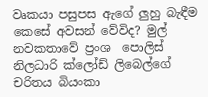වෘකයා පසුපස ඇගේ ලුහු බැඳීම කෙසේ අවසන් වේවිද? මුල් නවකතාවේ ප්‍රංශ ‍ පොලිස් නිලධාරි ක්ලෝඩ් ලිබෙල්ගේ චරිතය බියංකා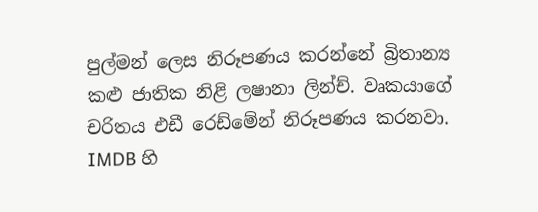පුල්මන් ලෙස නිරූපණය කරන්නේ බ්‍රිතාන්‍ය කළු ජාතික නිළි ලෂානා ලින්ච්. වෘකයාගේ චරිතය එඩී රෙඩ්මේන් නිරූපණය කරනවා. IMDB හි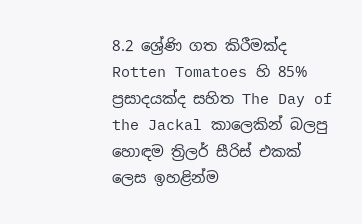8.2 ශ්‍රේණි ගත කිරීමක්ද Rotten Tomatoes හි 85% ප්‍රසාදයක්ද සහිත The Day of the Jackal කාලෙකින් බලපු හොඳම ත්‍රිලර් සීරිස් එකක් ලෙස ඉහළින්ම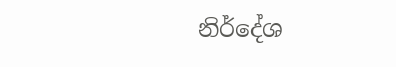නිර්දේශ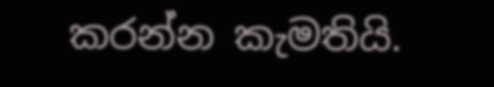කරන්න කැමතියි.